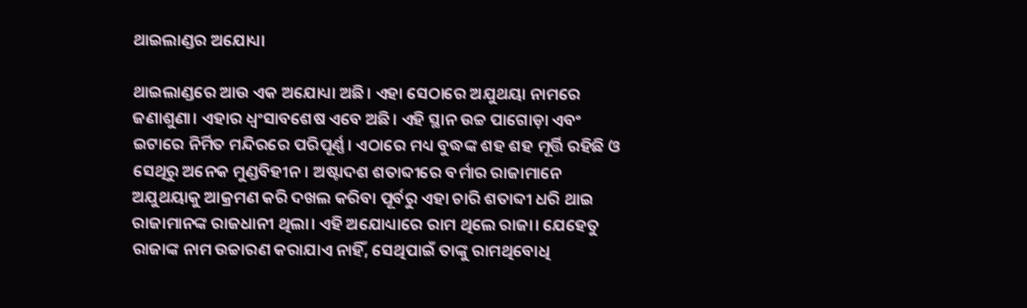ଥାଇଲାଣ୍ଡର ଅଯୋଧ୍ୟା

ଥାଇଲାଣ୍ଡରେ ଆଉ ଏକ ଅଯୋଧ୍ୟା ଅଛି। ଏହା ସେଠାରେ ଅଯୁଥୟା ନାମରେ ଜଣାଶୁଣା। ଏହାର ଧ୍ୱଂସାବଶେଷ ଏବେ ଅଛି। ଏହି ସ୍ଥାନ ଉଚ୍ଚ ପାଗୋଡ଼ା ଏବଂ ଇଟାରେ ନିର୍ମିତ ମନ୍ଦିରରେ ପରିପୂର୍ଣ୍ଣ। ଏଠାରେ ମଧ୍ୟ ବୁଦ୍ଧଙ୍କ ଶହ ଶହ ମୂର୍ତ୍ତି ରହିଛି ଓ ସେଥିରୁ ଅନେକ ମୁଣ୍ଡବିହୀନ। ଅଷ୍ଟାଦଶ ଶତାବ୍ଦୀରେ ବର୍ମାର ରାଜାମାନେ ଅଯୁଥୟାକୁ ଆକ୍ରମଣ କରି ଦଖଲ କରିବା ପୂର୍ବରୁ ଏହା ଚାରି ଶତାବ୍ଦୀ ଧରି ଥାଇ ରାଜାମାନଙ୍କ ରାଜଧାନୀ ଥିଲା। ଏହି ଅଯୋଧ୍ୟାରେ ରାମ ଥିଲେ ରାଜା। ଯେହେତୁ ରାଜାଙ୍କ ନାମ ଉଚ୍ଚାରଣ କରାଯାଏ ନାହିଁ, ସେଥିପାଇଁ ତାଙ୍କୁ ରାମଥିବୋଧି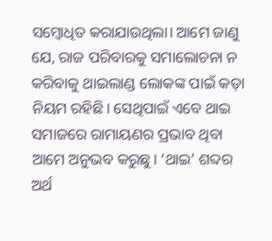ସମ୍ବୋଧିତ କରାଯାଉଥିଲା। ଆମେ ଜାଣୁ ଯେ, ରାଜ ପରିବାରକୁ ସମାଲୋଚନା ନ କରିବାକୁ ଥାଇଲାଣ୍ଡ ଲୋକଙ୍କ ପାଇଁ କଡ଼ା ନିୟମ ରହିଛି। ସେଥିପାଇଁ ଏବେ ଥାଇ ସମାଜରେ ରାମାୟଣର ପ୍ରଭାବ ଥିବା ଆମେ ଅନୁଭବ କରୁଛୁ। ‘ଥାଇ’ ଶବ୍ଦର ଅର୍ଥ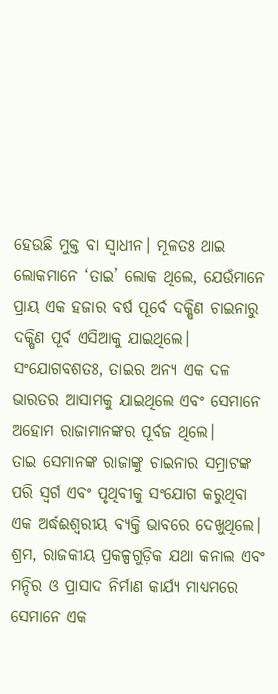ହେଉଛି ମୁକ୍ତ ବା ସ୍ବାଧୀନ। ମୂଳତଃ ଥାଇ ଲୋକମାନେ ‘ତାଇ’ ଲୋକ ଥିଲେ, ଯେଉଁମାନେ ପ୍ରାୟ ଏକ ହଜାର ବର୍ଷ ପୂର୍ବେ ଦକ୍ଷିଣ ଚାଇନାରୁ ଦକ୍ଷିଣ ପୂର୍ବ ଏସିଆକୁ ଯାଇଥିଲେ। ସଂଯୋଗବଶତଃ, ତାଇର ଅନ୍ୟ ଏକ ଦଳ ଭାରତର ଆସାମକୁ ଯାଇଥିଲେ ଏବଂ ସେମାନେ ଅହୋମ ରାଜାମାନଙ୍କର ପୂର୍ବଜ ଥିଲେ।
ତାଇ ସେମାନଙ୍କ ରାଜାଙ୍କୁ ଚାଇନାର ସମ୍ରାଟଙ୍କ ପରି ସ୍ବର୍ଗ ଏବଂ ପୃଥିବୀକୁ ସଂଯୋଗ କରୁଥିବା ଏକ ଅର୍ଦ୍ଧଈଶ୍ୱରୀୟ ବ୍ୟକ୍ତି ଭାବରେ ଦେଖୁଥିଲେ। ଶ୍ରମ, ରାଜକୀୟ ପ୍ରକଳ୍ପଗୁଡ଼ିକ ଯଥା କନାଲ ଏବଂ ମନ୍ଦିର ଓ ପ୍ରାସାଦ ନିର୍ମାଣ କାର୍ଯ୍ୟ ମାଧ୍ୟମରେ ସେମାନେ ଏକ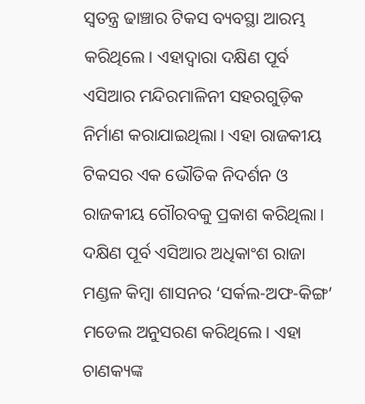ସ୍ବତନ୍ତ୍ର ଢାଞ୍ଚାର ଟିକସ ବ୍ୟବସ୍ଥା ଆରମ୍ଭ କରିଥିଲେ। ଏହାଦ୍ୱାରା ଦକ୍ଷିଣ ପୂର୍ବ ଏସିଆର ମନ୍ଦିରମାଳିନୀ ସହରଗୁଡ଼ିକ ନିର୍ମାଣ କରାଯାଇଥିଲା। ଏହା ରାଜକୀୟ ଟିକସର ଏକ ଭୌତିକ ନିଦର୍ଶନ ଓ ରାଜକୀୟ ଗୌରବକୁ ପ୍ରକାଶ କରିଥିଲା।
ଦକ୍ଷିଣ ପୂର୍ବ ଏସିଆର ଅଧିକାଂଶ ରାଜା ମଣ୍ଡଳ କିମ୍ବା ଶାସନର ‘ସର୍କଲ-ଅଫ-କିଙ୍ଗ’ ମଡେଲ ଅନୁସରଣ କରିଥିଲେ। ଏହା ଚାଣକ୍ୟଙ୍କ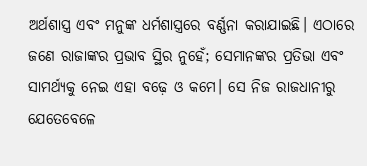ଅର୍ଥଶାସ୍ତ୍ର ଏବଂ ମନୁଙ୍କ ଧର୍ମଶାସ୍ତ୍ରରେ ବର୍ଣ୍ଣନା କରାଯାଇଛି। ଏଠାରେ ଜଣେ ରାଜାଙ୍କର ପ୍ରଭାବ ସ୍ଥିର ନୁହେଁ; ସେମାନଙ୍କର ପ୍ରତିଭା ଏବଂ ସାମର୍ଥ୍ୟକୁ ନେଇ ଏହା ବଢ଼େ ଓ କମେ। ସେ ନିଜ ରାଜଧାନୀରୁ ଯେତେବେଳେ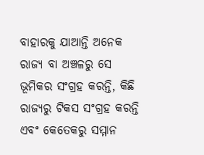ବାହାରକୁ ଯାଆନ୍ତି ଅନେକ ରାଜ୍ୟ ବା ଅଞ୍ଚଳରୁ ସେ ଭୂମିକର ସଂଗ୍ରହ କରନ୍ତି, କିଛି ରାଜ୍ୟରୁ ଟିକସ ସଂଗ୍ରହ କରନ୍ତି ଏବଂ କେତେକରୁ ସମ୍ମାନ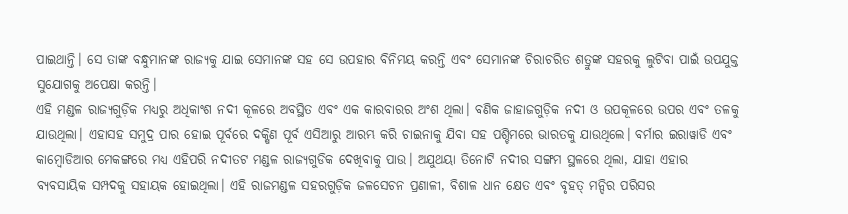ପାଇଥାନ୍ତି। ସେ ତାଙ୍କ ବନ୍ଧୁମାନଙ୍କ ରାଜ୍ୟକୁ ଯାଇ ସେମାନଙ୍କ ସହ ସେ ଉପହାର ବିନିମୟ କରନ୍ତି ଏବଂ ସେମାନଙ୍କ ଚିରାଚରିତ ଶତ୍ରୁଙ୍କ ସହରକୁ ଲୁଟିବା ପାଇଁ ଉପଯୁକ୍ତ ସୁଯୋଗକୁ ଅପେକ୍ଷା କରନ୍ତି।
ଏହି ମଣ୍ଡଳ ରାଜ୍ୟଗୁଡ଼ିକ ମଧ୍ୟରୁ ଅଧିକାଂଶ ନଦୀ କୂଳରେ ଅବସ୍ଥିତ ଏବଂ ଏକ କାରବାରର ଅଂଶ ଥିଲା। ବଣିକ ଜାହାଜଗୁଡ଼ିକ ନଦୀ ଓ ଉପକୂଳରେ ଉପର ଏବଂ ତଳକୁ ଯାଉଥିଲା। ଏହାସହ ସମୁଦ୍ର ପାର ହୋଇ ପୂର୍ବରେ ଦକ୍ଷିଣ ପୂର୍ବ ଏସିଆରୁ ଆରମ୍ଭ କରି ଚାଇନାକୁ ଯିବା ସହ ପଶ୍ଚିମରେ ଭାରତକୁ ଯାଉଥିଲେ। ବର୍ମାର ଇରାୱାଡି ଏବଂ କାମ୍ବୋଡିଆର ମେକଙ୍ଗରେ ମଧ୍ୟ ଏହିପରି ନଦୀତଟ ମଣ୍ଡଳ ରାଜ୍ୟଗୁଡିକ ଦେଖିବାକୁ ପାଉ। ଅଯୁଥୟା ତିନୋଟି ନଦୀର ସଙ୍ଗମ ସ୍ଥଳରେ ଥିଲା, ଯାହା ଏହାର ବ୍ୟବସାୟିକ ସମ୍ପଦକୁ ସହାୟକ ହୋଇଥିଲା। ଏହି ରାଜମଣ୍ଡଳ ସହରଗୁଡ଼ିକ ଜଳସେଚନ ପ୍ରଣାଳୀ, ବିଶାଳ ଧାନ କ୍ଷେତ ଏବଂ ବୃହତ୍‌ ମନ୍ଦିର ପରିସର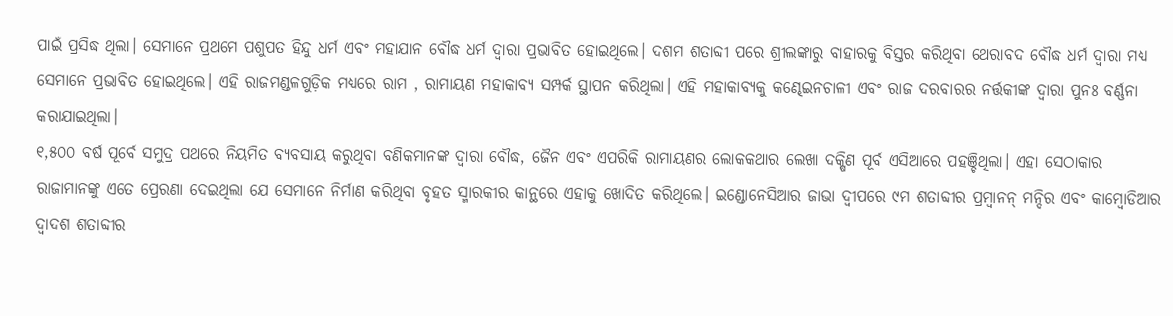ପାଇଁ ପ୍ରସିଦ୍ଧ ଥିଲା। ସେମାନେ ପ୍ରଥମେ ପଶୁପତ ହିନ୍ଦୁ ଧର୍ମ ଏବଂ ମହାଯାନ ବୌଦ୍ଧ ଧର୍ମ ଦ୍ୱାରା ପ୍ରଭାବିତ ହୋଇଥିଲେ। ଦଶମ ଶତାବ୍ଦୀ ପରେ ଶ୍ରୀଲଙ୍କାରୁ ବାହାରକୁ ବିସ୍ତର କରିଥିବା ଥେରାବଦ ବୌଦ୍ଧ ଧର୍ମ ଦ୍ୱାରା ମଧ୍ୟ ସେମାନେ ପ୍ରଭାବିତ ହୋଇଥିଲେ। ଏହି ରାଜମଣ୍ଡଳଗୁଡ଼ିକ ମଧ୍ୟରେ ରାମ , ରାମାୟଣ ମହାକାବ୍ୟ ସମ୍ପର୍କ ସ୍ଥାପନ କରିଥିଲା। ଏହି ମହାକାବ୍ୟକୁ କଣ୍ଢେଇନଚାଳୀ ଏବଂ ରାଜ ଦରବାରର ନର୍ତ୍ତକୀଙ୍କ ଦ୍ୱାରା ପୁନଃ ବର୍ଣ୍ଣନା କରାଯାଇଥିଲା।
୧,୫୦୦ ବର୍ଷ ପୂର୍ବେ ସମୁଦ୍ର ପଥରେ ନିୟମିତ ବ୍ୟବସାୟ କରୁଥିବା ବଣିକମାନଙ୍କ ଦ୍ୱାରା ବୌଦ୍ଧ, ଜୈନ ଏବଂ ଏପରିକି ରାମାୟଣର ଲୋକକଥାର ଲେଖା ଦକ୍ଷିଣ ପୂର୍ବ ଏସିଆରେ ପହଞ୍ଚିଥିଲା। ଏହା ସେଠାକାର ରାଜାମାନଙ୍କୁ ଏତେ ପ୍ରେରଣା ଦେଇଥିଲା ଯେ ସେମାନେ ନିର୍ମାଣ କରିଥିବା ବୃହତ ସ୍ମାରକୀର କାନ୍ଥରେ ଏହାକୁ ଖୋଦିତ କରିଥିଲେ। ଇଣ୍ଡୋନେସିଆର ଜାଭା ଦ୍ୱୀପରେ ୯ମ ଶତାବ୍ଦୀର ପ୍ରମ୍ବାନନ୍‌ ମନ୍ଦିର ଏବଂ କାମ୍ବୋଡିଆର ଦ୍ୱାଦଶ ଶତାବ୍ଦୀର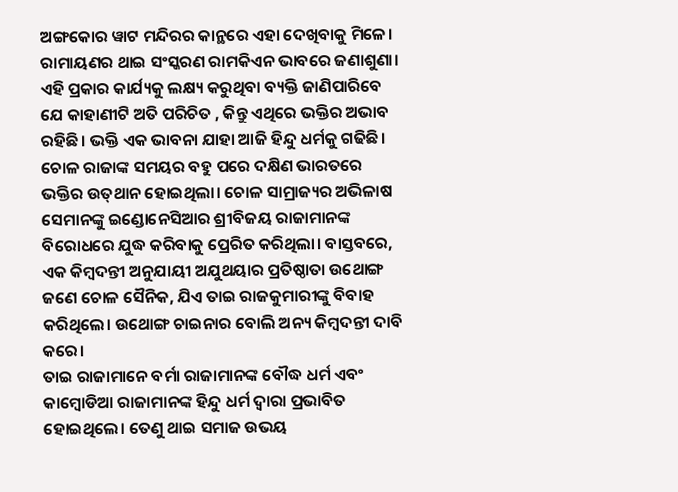ଅଙ୍ଗକୋର ୱାଟ ମନ୍ଦିରର କାନ୍ଥରେ ଏହା ଦେଖିବାକୁ ମିଳେ। ରାମାୟଣର ଥାଇ ସଂସ୍କରଣ ରାମକିଏନ ଭାବରେ ଜଣାଶୁଣା। ଏହି ପ୍ରକାର କାର୍ଯ୍ୟକୁ ଲକ୍ଷ୍ୟ କରୁଥିବା ବ୍ୟକ୍ତି ଜାଣିପାରିବେ ଯେ କାହାଣୀଟି ଅତି ପରିଚିତ , କିନ୍ତୁ ଏଥିରେ ଭକ୍ତିର ଅଭାବ ରହିଛି। ଭକ୍ତି ଏକ ଭାବନା ଯାହା ଆଜି ହିନ୍ଦୁ ଧର୍ମକୁ ଗଢିଛି। ଚୋଳ ରାଜାଙ୍କ ସମୟର ବହୁ ପରେ ଦକ୍ଷିଣ ଭାରତରେ ଭକ୍ତିର ଉତ୍‌ଥାନ ହୋଇଥିଲା। ଚୋଳ ସାମ୍ରାଜ୍ୟର ଅଭିଳାଷ ସେମାନଙ୍କୁ ଇଣ୍ଡୋନେସିଆର ଶ୍ରୀବିଜୟ ରାଜାମାନଙ୍କ ବିରୋଧରେ ଯୁଦ୍ଧ କରିବାକୁ ପ୍ରେରିତ କରିଥିଲା। ବାସ୍ତବରେ, ଏକ କିମ୍ବଦନ୍ତୀ ଅନୁଯାୟୀ ଅଯୁଥୟାର ପ୍ରତିଷ୍ଠାତା ଉଥୋଙ୍ଗ ଜଣେ ଚୋଳ ସୈନିକ, ଯିଏ ତାଇ ରାଜକୁମାରୀଙ୍କୁ ବିବାହ କରିଥିଲେ। ଉଥୋଙ୍ଗ ଚାଇନାର ବୋଲି ଅନ୍ୟ କିମ୍ବଦନ୍ତୀ ଦାବି କରେ।
ତାଇ ରାଜାମାନେ ବର୍ମା ରାଜାମାନଙ୍କ ବୌଦ୍ଧ ଧର୍ମ ଏବଂ କାମ୍ବୋଡିଆ ରାଜାମାନଙ୍କ ହିନ୍ଦୁ ଧର୍ମ ଦ୍ୱାରା ପ୍ରଭାବିତ ହୋଇଥିଲେ। ତେଣୁ ଥାଇ ସମାଜ ଉଭୟ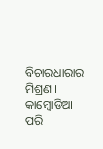ବିଚାରଧାରାର ମିଶ୍ରଣ। କାମ୍ବୋଡିଆ ପରି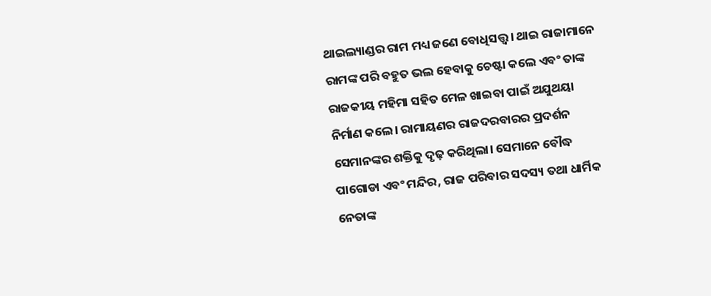ଥାଇଲ୍ୟାଣ୍ଡର ରାମ ମଧ୍ୟ ଜଣେ ବୋଧିସତ୍ତ୍ୱ। ଥାଇ ରାଜାମାନେ ରାମଙ୍କ ପରି ବହୁତ ଭଲ ହେବାକୁ ଚେଷ୍ଟା କଲେ ଏବଂ ତାଙ୍କ ରାଜକୀୟ ମହିମା ସହିତ ମେଳ ଖାଇବା ପାଇଁ ଅଯୁଥୟା ନିର୍ମାଣ କଲେ। ରାମାୟଣର ରାଜଦରବାରର ପ୍ରଦର୍ଶନ ସେମାନଙ୍କର ଶକ୍ତିକୁ ଦୃଢ଼ କରିଥିଲା। ସେମାନେ ବୌଦ୍ଧ ପାଗୋଡା ଏବଂ ମନ୍ଦିର, ରାଜ ପରିବାର ସଦସ୍ୟ ତଥା ଧାର୍ମିକ ନେତାଙ୍କ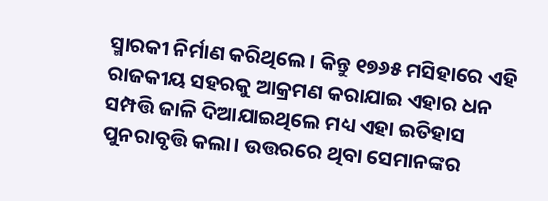ସ୍ମାରକୀ ନିର୍ମାଣ କରିଥିଲେ। କିନ୍ତୁ ୧୭୬୫ ମସିହାରେ ଏହି ରାଜକୀୟ ସହରକୁ ଆକ୍ରମଣ କରାଯାଇ ଏହାର ଧନ ସମ୍ପତ୍ତି ଜାଳି ଦିଆଯାଇଥିଲେ ମଧ୍ୟ ଏହା ଇତିହାସ ପୁନରାବୃତ୍ତି କଲା। ଉତ୍ତରରେ ଥିବା ସେମାନଙ୍କର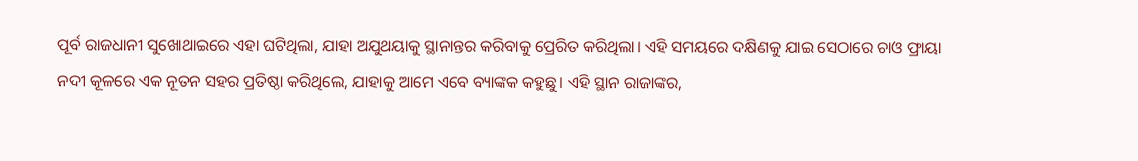ପୂର୍ବ ରାଜଧାନୀ ସୁଖୋଥାଇରେ ଏହା ଘଟିଥିଲା, ଯାହା ଅଯୁଥୟାକୁ ସ୍ଥାନାନ୍ତର କରିବାକୁ ପ୍ରେରିତ କରିଥିଲା। ଏହି ସମୟରେ ଦକ୍ଷିଣକୁ ଯାଇ ସେଠାରେ ଚାଓ ଫ୍ରାୟା ନଦୀ କୂଳରେ ଏକ ନୂତନ ସହର ପ୍ରତିଷ୍ଠା କରିଥିଲେ, ଯାହାକୁ ଆମେ ଏବେ ବ୍ୟାଙ୍କକ କହୁଛୁ। ଏହି ସ୍ଥାନ ରାଜାଙ୍କର,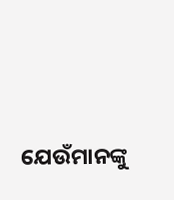ଯେଉଁମାନଙ୍କୁ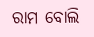ରାମ ବୋଲି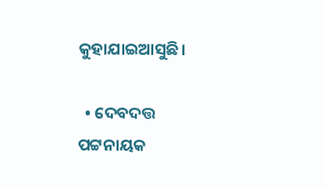କୁହାଯାଇଆସୁଛି।

  • ଦେବଦତ୍ତ ପଟ୍ଟନାୟକ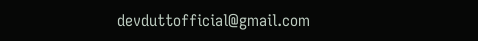devduttofficial@gmail.com